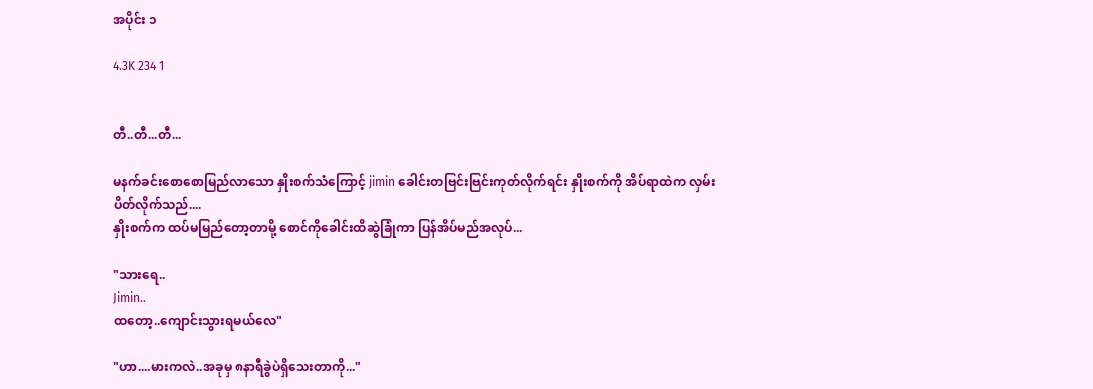အပိုင်း ၁

4.3K 234 1


တီ..တီ...တီ...

မနက်ခင်းစောစောမြည်လာသော နှိုးစက်သံကြောင့် jimin ခေါင်းတဗြင်းဗြင်းကုတ်လိုက်ရင်း နှိုးစက်ကို အိပ်ရာထဲက လှမ်းပိတ်လိုက်သည်....
နှိုးစက်က ထပ်မမြည်တော့တာမို့ စောင်ကိုခေါင်းထိဆွဲခြုံကာ ပြန်အိပ်မည်အလုပ်...

"သားရေ..
Jimin..
ထတော့..ကျောင်းသွားရမယ်လေ"

"ဟာ....မားကလဲ..အခုမှ ၈နာရီခွဲပဲရှိသေးတာကို..."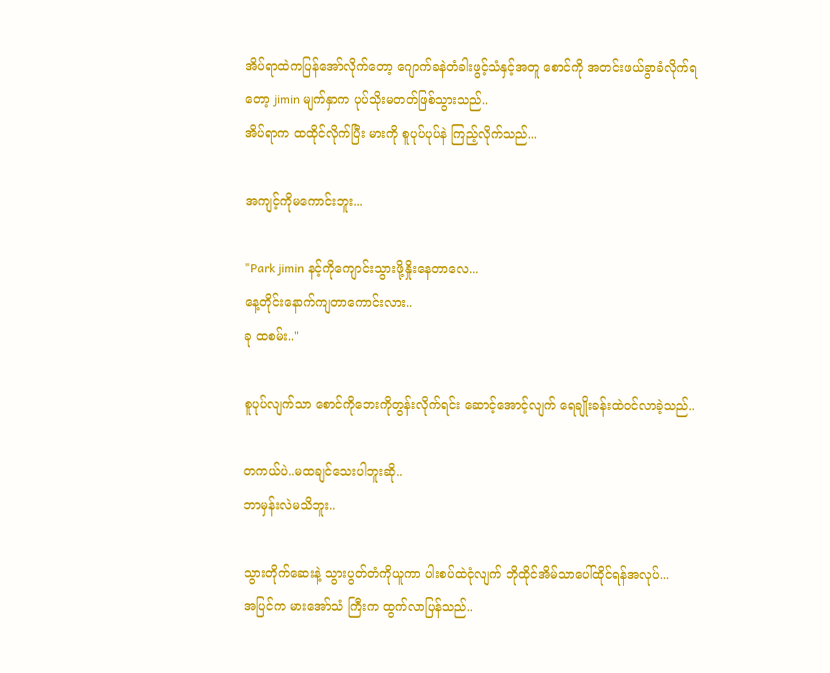အိပ်ရာထဲကပြန်အော်လိုက်တော့ ဂျောက်ခနဲတံခါးဖွင့်သံနှင့်အတူ စောင်ကို အတင်းဖယ်ခွာခံလိုက်ရတော့ jimin မျက်နှာက ပုပ်သိုးမတတ်ဖြစ်သွားသည်..
အိပ်ရာက ထထိုင်လိုက်ပြီး မားကို စူပုပ်ပုပ်နဲ ကြည့်လိုက်သည်...

အကျင့်ကိုမကောင်းဘူး...

"Park jimin နင့်ကိုကျောင်းသွားဖို့နှိုးနေတာလေ...
နေ့တိုင်းနောက်ကျတာကောင်းလား..
ခု ထစမ်း.."

စူပုပ်လျက်သာ စောင်ကိုဘေးကိုတွန်းလိုက်ရင်း ဆောင့်အောင့်လျက် ရေချိုးခန်းထဲဝင်လာခဲ့သည်..

တကယ်ပဲ..မထချင်သေးပါဘူးဆို..
ဘာမှန်းလဲမသိဘူး..

သွားတိုက်ဆေးနဲ့ သွားပွတ်တံကိုယူကာ ပါးစပ်ထဲငုံလျက် ဘိုထိုင်အိမ်သာပေါ်ထိုင်ရန်အလုပ်...
အပြင်က မားအော်သံ ကြီးက ထွက်လာပြန်သည်..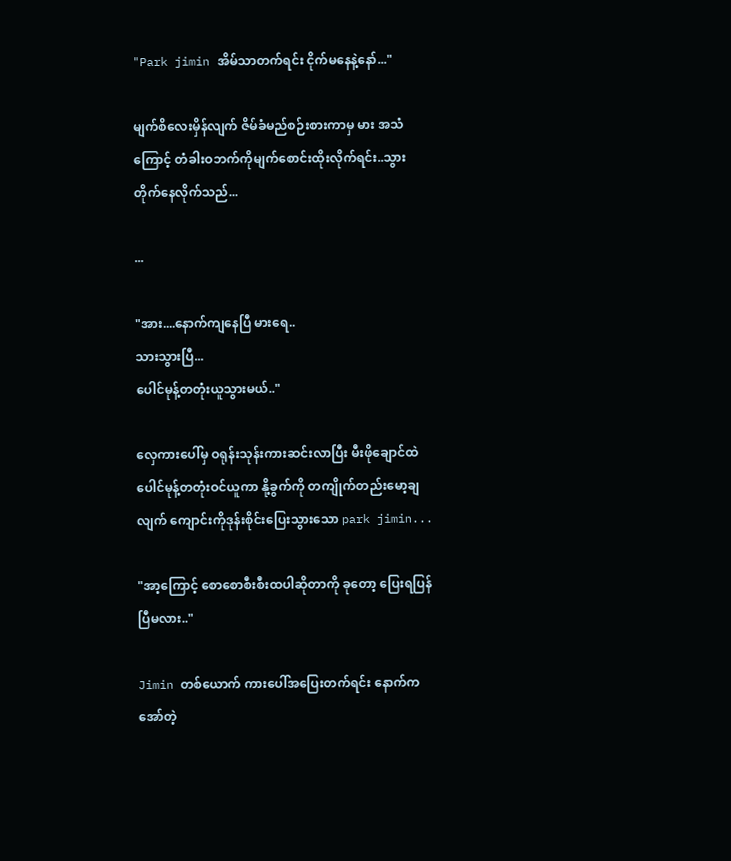"Park jimin အိမ်သာတက်ရင်း ငိုက်မနေနဲ့နော်..."

မျက်စိလေးမှိန်လျက် ဇိမ်ခံမည်စဉ်းစားကာမှ မား အသံကြောင့် တံခါးဝဘက်ကိုမျက်စောင်းထိုးလိုက်ရင်း..သွားတိုက်နေလိုက်သည်...

...

"အား....နောက်ကျနေပြီ မားရေ..
သားသွားပြီ...
ပေါင်မုန့်တတုံးယူသွားမယ်.."

လှေကားပေါ်မှ ဝရုန်းသုန်းကားဆင်းလာပြီး မီးဖိုချောင်ထဲ ပေါင်မုန့်တတုံးဝင်ယူကာ နို့ခွက်ကို တကျိုက်တည်းမော့ချလျက် ကျောင်းကိုဒုန်းစိုင်းပြေးသွားသော park jimin...

"အာ့ကြောင့် စောစောစီးစီးထပါဆိုတာကို ခုတော့ ပြေးရပြန်ပြီမလား.."

Jimin တစ်ယောက် ကားပေါ်အပြေးတက်ရင်း နောက်က အော်တဲ့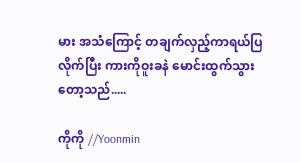မား အသံကြောင့် တချက်လှည့်ကာရယ်ပြလိုက်ပြီး ကားကိုဝူးခနဲ မောင်းထွက်သွားတော့သည်.....

ကိုကို //Yoonmin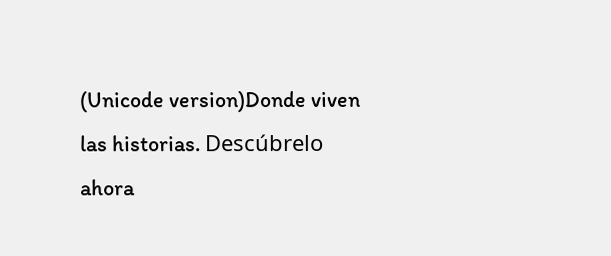(Unicode version)Donde viven las historias. Descúbrelo ahora